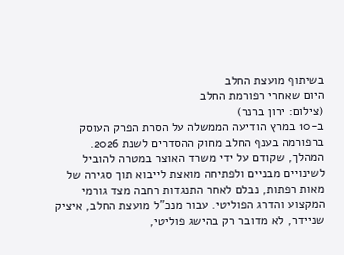בשיתוף מועצת החלב
היום שאחרי רפורמת החלב
(צילום: ירון ברנר)
ב-10 במרץ הודיעה הממשלה על הסרת הפרק העוסק ברפורמה בענף החלב מחוק ההסדרים לשנת 2026. המהלך, שקודם על ידי משרד האוצר במטרה להוביל לשינויים מבניים ולפתיחה מואצת לייבוא תוך סגירה של מאות רפתות, נבלם לאחר התנגדות רחבה מצד גורמי המקצוע והדרג הפוליטי. עבור מנכ"ל מועצת החלב, איציק שניידר, לא מדובר רק בהישג פוליטי,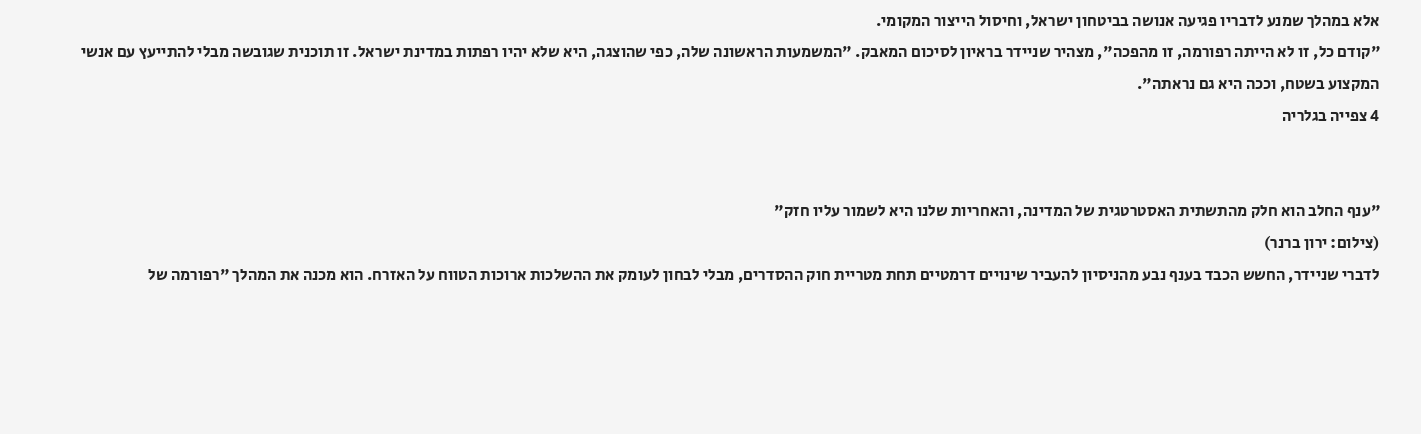אלא במהלך שמנע לדבריו פגיעה אנושה בביטחון ישראל, וחיסול הייצור המקומי.
"קודם כל, זו לא הייתה רפורמה, זו מהפכה", מצהיר שניידר בראיון לסיכום המאבק. "המשמעות הראשונה שלה, כפי שהוצגה, היא שלא יהיו רפתות במדינת ישראל. זו תוכנית שגובשה מבלי להתייעץ עם אנשי המקצוע בשטח, וככה היא גם נראתה".
4 צפייה בגלריה


"ענף החלב הוא חלק מהתשתית האסטרטגית של המדינה, והאחריות שלנו היא לשמור עליו חזק"
(צילום: ירון ברנר)
לדברי שניידר, החשש הכבד בענף נבע מהניסיון להעביר שינויים דרמטיים תחת מטריית חוק ההסדרים, מבלי לבחון לעומק את ההשלכות ארוכות הטווח על האזרח. הוא מכנה את המהלך "רפורמה של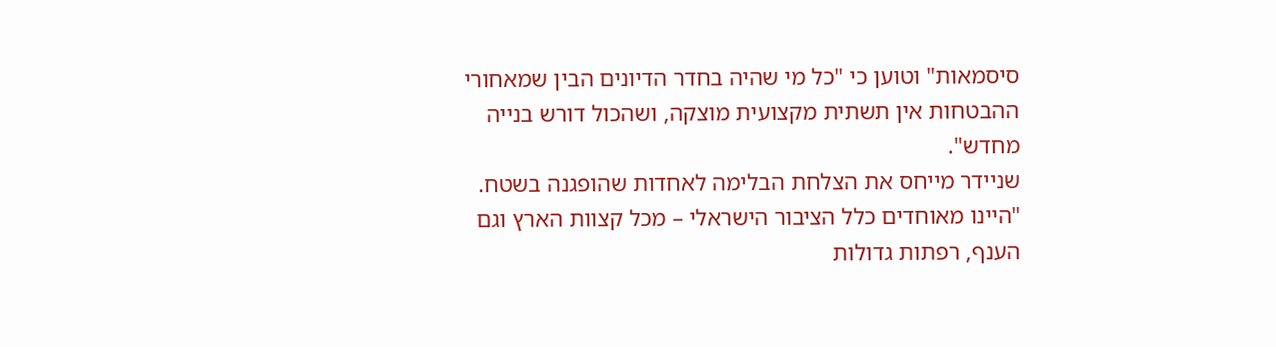סיסמאות" וטוען כי "כל מי שהיה בחדר הדיונים הבין שמאחורי ההבטחות אין תשתית מקצועית מוצקה, ושהכול דורש בנייה מחדש".
שניידר מייחס את הצלחת הבלימה לאחדות שהופגנה בשטח. "היינו מאוחדים כלל הציבור הישראלי – מכל קצוות הארץ וגם הענף, רפתות גדולות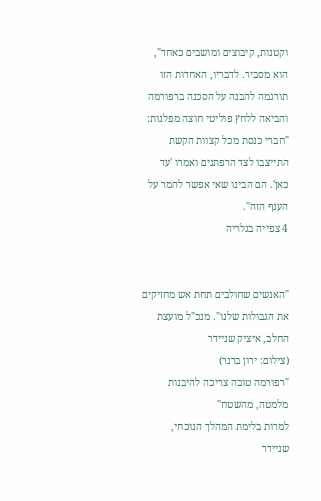וקטנות, קיבוצים ומושבים כאחד", הוא מסביר. לדבריו, האחדות הזו תורגמה להבנה על הסכנה ברפורמה והביאה ללחץ פוליטי חוצה מפלגות: "חברי כנסת מכל קצוות הקשת התייצבו לצד הרפתנים ואמרו 'עד כאן'. הם הבינו שאי אפשר להמר על הענף הזה".
4 צפייה בגלריה


"האנשים שחולבים תחת אש מחזיקים את הגבולות שלנו". מנכ"ל מועצת החלב, איציק שניידר
(צילום: ירון ברנר)
"רפורמה טובה צריכה להיבנות מלמטה, מהשטח"
למרות בלימת המהלך הנוכחי, שניידר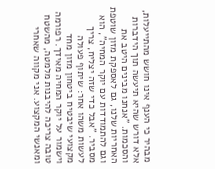מבהיר כי הענף אינו חושש מהתייעלות, אלא דורש שהיא תיעשה תוך הידברות והסכמות. "אנחנו מבינים היטב את האחריות שלנו, גם לאספקת מזון שוטפת וגם להתמודדות עם יוקר המחיה", הוא מסביר. "אבל כדי שזה יצליח, צריך לעשות משהו אחר: שיתוף פעולה מקצועי שיבטיח ביטחון מזון מחד וישמור על יוקר המחיה מאידך. רפורמה טובה צריכה להיבנות מלמטה, מהשטח ומאנשי המקצוע. אני מקווה שאחרי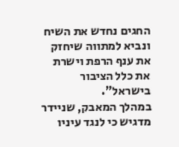החגים נחדש את השיח ונביא למתווה שיחזק את ענף הרפת וישרת את כלל הציבור בישראל".
במהלך המאבק, שניידר מדגיש כי לנגד עיניו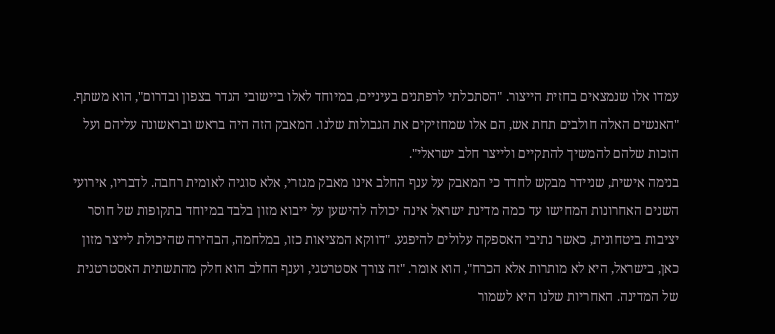עמדו אלו שנמצאים בחזית הייצור. "הסתכלתי לרפתנים בעיניים, במיוחד לאלו ביישובי הגדר בצפון ובדרום", הוא משתף. "האנשים האלה חולבים תחת אש, הם אלו שמחזיקים את הגבולות שלנו. המאבק הזה היה בראש ובראשונה עליהם ועל הזכות שלהם להמשיך להתקיים ולייצר חלב ישראלי".
בנימה אישית, שניידר מבקש לחדד כי המאבק על ענף החלב אינו מאבק מגזרי, אלא סוגיה לאומית רחבה. לדבריו, אירועי השנים האחרונות המחישו עד כמה מדינת ישראל אינה יכולה להישען על ייבוא מזון בלבד במיוחד בתקופות של חוסר יציבות ביטחונית, כאשר נתיבי האספקה עלולים להיפגע. "דווקא המציאות כזו, במלחמה, הבהירה שהיכולת לייצר מזון כאן, בישראל, היא לא מותרות אלא הכרח", הוא אומר. "זה צורך אסטרטגי, וענף החלב הוא חלק מהתשתית האסטרטגית של המדינה. האחריות שלנו היא לשמור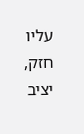עליו חזק, יציב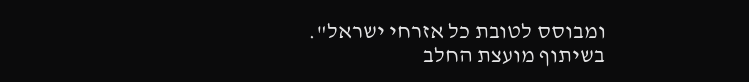ומבוסס לטובת כל אזרחי ישראל".
בשיתוף מועצת החלב